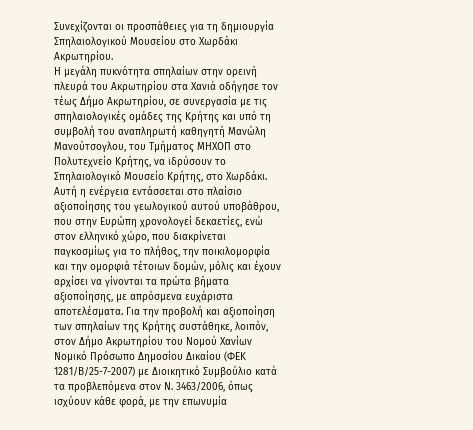Συνεχίζονται οι προσπάθειες για τη δημιουργία Σπηλαιολογικού Μουσείου στο Χωρδάκι Ακρωτηρίου.
Η μεγάλη πυκνότητα σπηλαίων στην ορεινή πλευρά του Ακρωτηρίου στα Χανιά οδήγησε τον τέως Δήμο Ακρωτηρίου, σε συνεργασία με τις σπηλαιολογικές ομάδες της Κρήτης και υπό τη συμβολή του αναπληρωτή καθηγητή Μανώλη Μανούτσογλου, του Τμήματος ΜΗΧΟΠ στο Πολυτεχνείο Κρήτης, να ιδρύσουν το Σπηλαιολογικό Μουσείο Κρήτης, στο Χωρδάκι.
Αυτή η ενέργεια εντάσσεται στο πλαίσιο αξιοποίησης του γεωλογικού αυτού υποβάθρου, που στην Ευρώπη χρονολογεί δεκαετίες, ενώ στον ελληνικό χώρο, που διακρίνεται παγκοσμίως για το πλήθος, την ποικιλομορφία και την ομορφιά τέτοιων δομών, μόλις και έχουν αρχίσει να γίνονται τα πρώτα βήματα αξιοποίησης, με απρόσμενα ευχάριστα αποτελέσματα. Για την προβολή και αξιοποίηση των σπηλαίων της Κρήτης συστάθηκε, λοιπόν, στον Δήμο Ακρωτηρίου του Νομού Χανίων Νομικό Πρόσωπο Δημοσίου Δικαίου (ΦΕΚ 1281/Β/25-7-2007) με Διοικητικό Συμβούλιο κατά τα προβλεπόμενα στον Ν. 3463/2006, όπως ισχύουν κάθε φορά, με την επωνυμία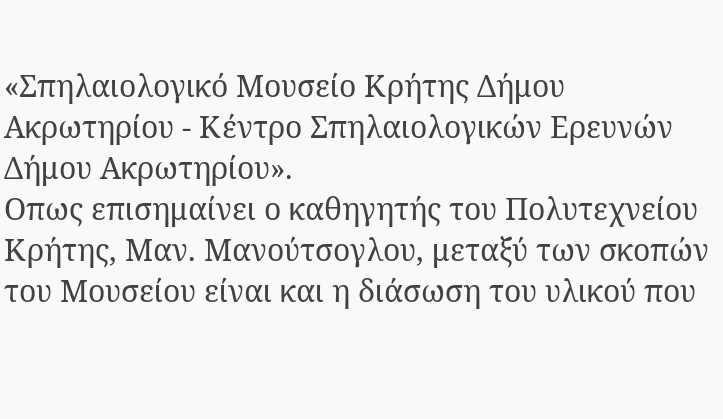«Σπηλαιολογικό Μουσείο Κρήτης Δήμου Ακρωτηρίου - Κέντρο Σπηλαιολογικών Ερευνών Δήμου Ακρωτηρίου».
Οπως επισημαίνει ο καθηγητής του Πολυτεχνείου Κρήτης, Μαν. Μανούτσογλου, μεταξύ των σκοπών του Μουσείου είναι και η διάσωση του υλικού που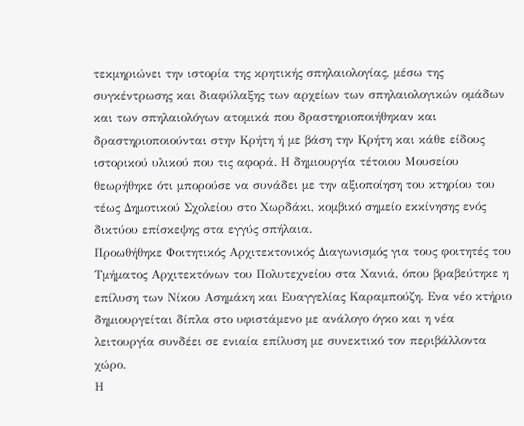τεκμηριώνει την ιστορία της κρητικής σπηλαιολογίας, μέσω της συγκέντρωσης και διαφύλαξης των αρχείων των σπηλαιολογικών ομάδων και των σπηλαιολόγων ατομικά που δραστηριοποιήθηκαν και δραστηριοποιούνται στην Κρήτη ή με βάση την Κρήτη και κάθε είδους ιστορικού υλικού που τις αφορά. Η δημιουργία τέτοιου Μουσείου θεωρήθηκε ότι μπορούσε να συνάδει με την αξιοποίηση του κτηρίου του τέως Δημοτικού Σχολείου στο Χωρδάκι, κομβικό σημείο εκκίνησης ενός δικτύου επίσκεψης στα εγγύς σπήλαια.
Προωθήθηκε Φοιτητικός Αρχιτεκτονικός Διαγωνισμός για τους φοιτητές του Τμήματος Αρχιτεκτόνων του Πολυτεχνείου στα Χανιά, όπου βραβεύτηκε η επίλυση των Νίκου Ασημάκη και Ευαγγελίας Καραμπούζη. Ενα νέο κτήριο δημιουργείται δίπλα στο υφιστάμενο με ανάλογο όγκο και η νέα λειτουργία συνδέει σε ενιαία επίλυση με συνεκτικό τον περιβάλλοντα χώρο.
Η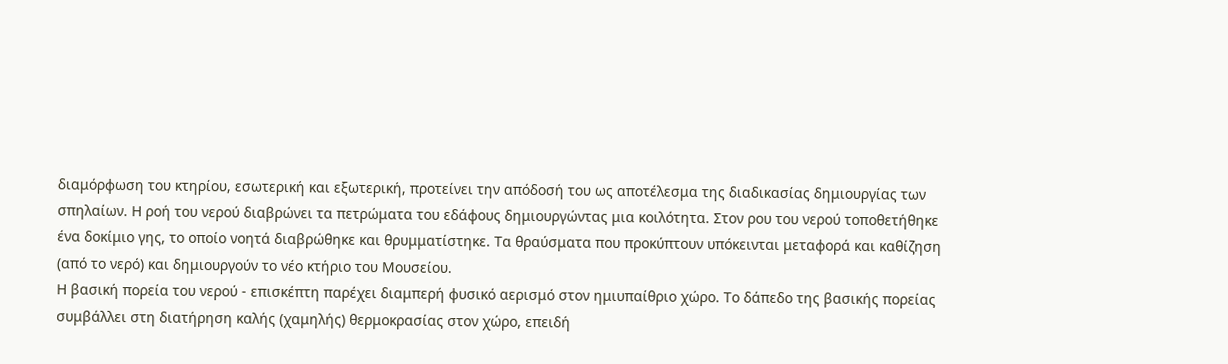διαμόρφωση του κτηρίου, εσωτερική και εξωτερική, προτείνει την απόδοσή του ως αποτέλεσμα της διαδικασίας δημιουργίας των σπηλαίων. Η ροή του νερού διαβρώνει τα πετρώματα του εδάφους δημιουργώντας μια κοιλότητα. Στον ρου του νερού τοποθετήθηκε ένα δοκίμιο γης, το οποίο νοητά διαβρώθηκε και θρυμματίστηκε. Τα θραύσματα που προκύπτουν υπόκεινται μεταφορά και καθίζηση (από το νερό) και δημιουργούν το νέο κτήριο του Μουσείου.
Η βασική πορεία του νερού - επισκέπτη παρέχει διαμπερή φυσικό αερισμό στον ημιυπαίθριο χώρο. Το δάπεδο της βασικής πορείας συμβάλλει στη διατήρηση καλής (χαμηλής) θερμοκρασίας στον χώρο, επειδή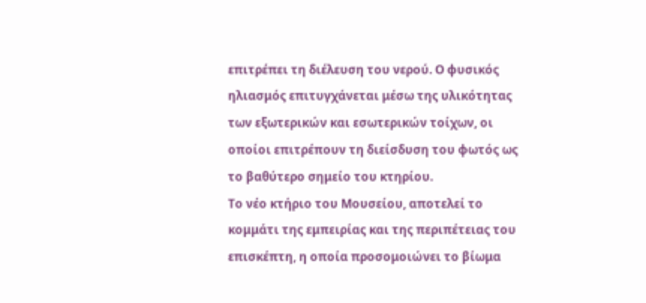επιτρέπει τη διέλευση του νερού. Ο φυσικός ηλιασμός επιτυγχάνεται μέσω της υλικότητας των εξωτερικών και εσωτερικών τοίχων, οι οποίοι επιτρέπουν τη διείσδυση του φωτός ως το βαθύτερο σημείο του κτηρίου.
Το νέο κτήριο του Μουσείου, αποτελεί το κομμάτι της εμπειρίας και της περιπέτειας του επισκέπτη, η οποία προσομοιώνει το βίωμα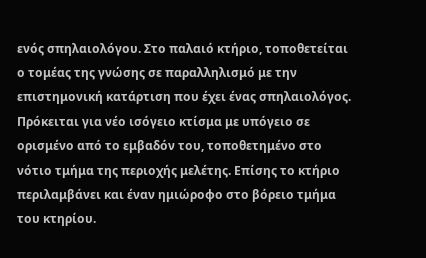ενός σπηλαιολόγου. Στο παλαιό κτήριο, τοποθετείται ο τομέας της γνώσης σε παραλληλισμό με την επιστημονική κατάρτιση που έχει ένας σπηλαιολόγος.
Πρόκειται για νέο ισόγειο κτίσμα με υπόγειο σε ορισμένο από το εμβαδόν του, τοποθετημένο στο νότιο τμήμα της περιοχής μελέτης. Επίσης το κτήριο περιλαμβάνει και έναν ημιώροφο στο βόρειο τμήμα του κτηρίου.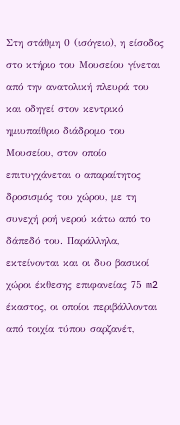Στη στάθμη 0 (ισόγειο), η είσοδος στο κτήριο του Μουσείου γίνεται από την ανατολική πλευρά του και οδηγεί στον κεντρικό ημιυπαίθριο διάδρομο του Μουσείου, στον οποίο επιτυγχάνεται ο απαραίτητος δροσισμός του χώρου, με τη συνεχή ροή νερού κάτω από το δάπεδό του. Παράλληλα, εκτείνονται και οι δυο βασικοί χώροι έκθεσης επιφανείας 75 m2 έκαστος, οι οποίοι περιβάλλονται από τοιχία τύπου σαρζανέτ,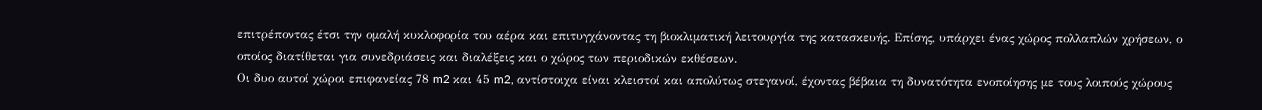επιτρέποντας έτσι την ομαλή κυκλοφορία του αέρα και επιτυγχάνοντας τη βιοκλιματική λειτουργία της κατασκευής. Επίσης, υπάρχει ένας χώρος πολλαπλών χρήσεων, ο οποίος διατίθεται για συνεδριάσεις και διαλέξεις και ο χώρος των περιοδικών εκθέσεων.
Οι δυο αυτοί χώροι επιφανείας 78 m2 και 45 m2, αντίστοιχα είναι κλειστοί και απολύτως στεγανοί, έχοντας βέβαια τη δυνατότητα ενοποίησης με τους λοιπούς χώρους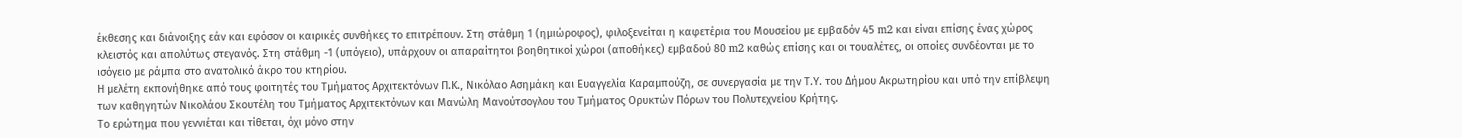έκθεσης και διάνοιξης εάν και εφόσον οι καιρικές συνθήκες το επιτρέπουν. Στη στάθμη 1 (ημιώροφος), φιλοξενείται η καφετέρια του Μουσείου με εμβαδόν 45 m2 και είναι επίσης ένας χώρος κλειστός και απολύτως στεγανός. Στη στάθμη -1 (υπόγειο), υπάρχουν οι απαραίτητοι βοηθητικοί χώροι (αποθήκες) εμβαδού 80 m2 καθώς επίσης και οι τουαλέτες, οι οποίες συνδέονται με το ισόγειο με ράμπα στο ανατολικό άκρο του κτηρίου.
Η μελέτη εκπονήθηκε από τους φοιτητές του Τμήματος Αρχιτεκτόνων Π.Κ., Νικόλαο Ασημάκη και Ευαγγελία Καραμπούζη, σε συνεργασία με την Τ.Υ. του Δήμου Ακρωτηρίου και υπό την επίβλεψη των καθηγητών Νικολάου Σκουτέλη του Τμήματος Αρχιτεκτόνων και Μανώλη Μανούτσογλου του Τμήματος Ορυκτών Πόρων του Πολυτεχνείου Κρήτης.
Το ερώτημα που γεννιέται και τίθεται, όχι μόνο στην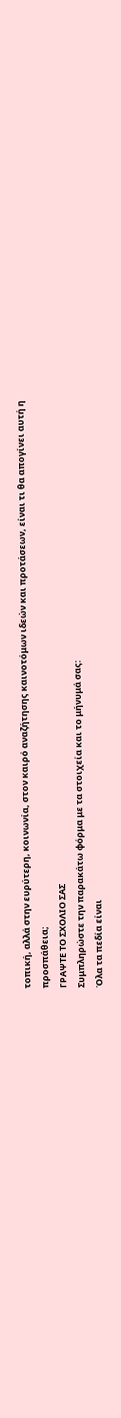τοπική, αλλά στην ευρύτερη, κοινωνία, στον καιρό αναζήτησης καινοτόμων ιδεών και προτάσεων, είναι τι θα απογίνει αυτή η προσπάθεια;
ΓΡΑΨΤΕ ΤΟ ΣΧΟΛΙΟ ΣΑΣ
Συμπληρώστε την παρακάτω φόρμα με τα στοιχεία και το μήνυμά σας:
Όλα τα πεδία είναι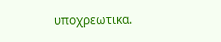υποχρεωτικα.